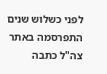לפני כשלוש שנים התפרסמה באתר צה"ל כתבה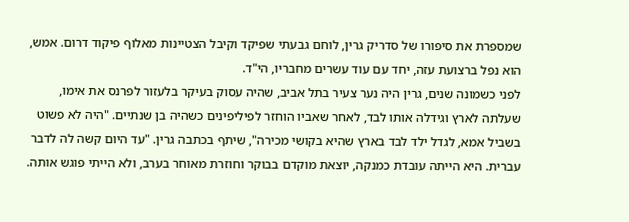שמספרת את סיפורו של סדריק גרין, לוחם גבעתי שפיקד וקיבל הצטיינות מאלוף פיקוד דרום. אמש, הוא נפל ברצועת עזה, יחד עם עוד עשרים מחבריו, הי"ד.
לפני כשמונה שנים, גרין היה נער צעיר בתל אביב, שהיה עסוק בעיקר בלעזור לפרנס את אימו, שעלתה לארץ וגידלה אותו לבד, לאחר שאביו הוחזר לפיליפינים כשהיה בן שנתיים. "היה לא פשוט בשביל אמא, לגדל ילד לבד בארץ שהיא בקושי מכירה", שיתף בכתבה גרין. "עד היום קשה לה לדבר עברית. היא הייתה עובדת כמנקה, יוצאת מוקדם בבוקר וחוזרת מאוחר בערב, ולא הייתי פוגש אותה.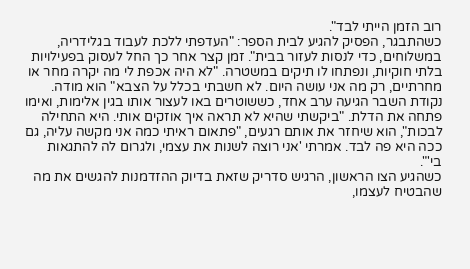רוב הזמן הייתי לבד".
כשהתבגר, הפסיק להגיע לבית הספר: "העדפתי ללכת לעבוד בגלידריה, במשלוחים, כדי לנסות לעזור בבית". זמן קצר אחר כך החל לעסוק בפעילויות בלתי חוקיות, ונפתחו לו תיקים במשטרה. "לא היה אכפת לי מה יקרה מחר או מחרתיים, רק מה אני עושה היום. לא חשבתי בכלל על הצבא" הוא מודה.
נקודת השבר הגיעה ערב אחד, כששוטרים באו לעצור אותו בגין אלימות, ואימו פתחה את הדלת. "ביקשתי שהיא לא תראה איך אוזקים אותי. היא התחילה לבכות", הוא שיחזר את אותם רגעים, "פתאום ראיתי כמה אני מקשה עליה, גם ככה היא פה לבד. אמרתי 'אני רוצה לשנות את עצמי, ולגרום לה להתגאות בי'".
כשהגיע הצו הראשון, הרגיש סדריק שזאת בדיוק ההזדמנות להגשים את מה שהבטיח לעצמו,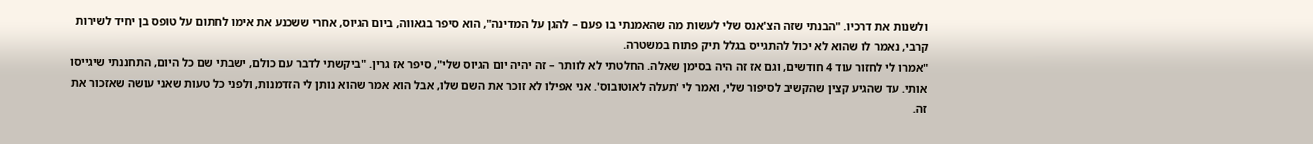ולשנות את דרכיו. "הבנתי שזה הצ'אנס שלי לעשות מה שהאמנתי בו פעם – להגן על המדינה", הוא סיפר בגאווה, ביום הגיוס, אחרי ששכנע את אימו לחתום על טופס בן יחיד לשירות קרבי, נאמר לו שהוא לא יכול להתגייס בגלל תיק פתוח במשטרה.
"אמרו לי לחזור עוד 4 חודשים, וגם אז זה היה בסימן שאלה. החלטתי לא לוותר – זה יהיה יום הגיוס שלי", סיפר אז גרין. "ביקשתי לדבר עם כולם, ישבתי שם כל היום, התחננתי שיגייסו אותי. עד שהגיע קצין שהקשיב לסיפור שלי, ואמר לי 'תעלה לאוטובוס'. אני אפילו לא זוכר את השם שלו, אבל הוא אמר שהוא נותן לי הזדמנות, ולפני כל טעות שאני עושה שאזכור את זה.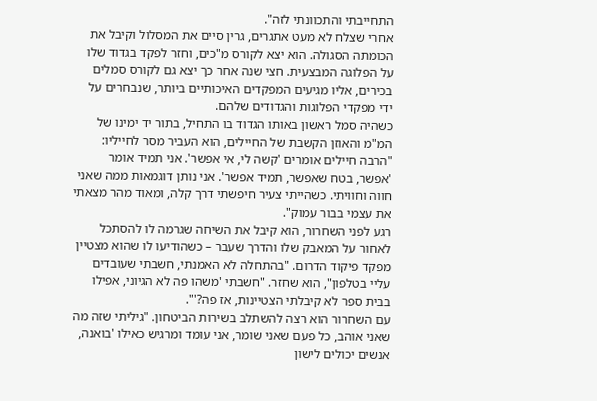התחייבתי והתכוונתי לזה".
אחרי שצלח לא מעט אתגרים, גרין סיים את המסלול וקיבל את הכומתה הסגולה. הוא יצא לקורס מ"כים, וחזר לפקד בגדוד שלו על הפלוגה המבצעית. חצי שנה אחר כך יצא גם לקורס סמלים בכירים, אליו מגיעים המפקדים האיכותיים ביותר, שנבחרים על ידי מפקדי הפלוגות והגדודים שלהם.
כשהיה סמל ראשון באותו הגדוד בו התחיל, בתור יד ימינו של המ"מ והאוזן הקשבת של החיילים, הוא העביר מסר לחייליו: "הרבה חיילים אומרים 'קשה לי, אי אפשר'. אני תמיד אומר 'אפשר, בטח שאפשר, תמיד אפשר'. אני נותן דוגמאות ממה שאני חווה וחוויתי. כשהייתי צעיר חיפשתי דרך קלה, ומאוד מהר מצאתי את עצמי בבור עמוק".
רגע לפני השחרור, הוא קיבל את השיחה שגרמה לו להסתכל לאחור על המאבק שלו והדרך שעבר – כשהודיעו לו שהוא מצטיין מפקד פיקוד הדרום. "בהתחלה לא האמנתי, חשבתי שעובדים עליי בטלפון", הוא שחזר. "חשבתי 'משהו פה לא הגיוני, אפילו בבית ספר לא קיבלתי הצטיינות, אז פה?'".
עם השחרור הוא רצה להשתלב בשירות הביטחון. "גיליתי שזה מה שאני אוהב, כל פעם שאני שומר, אני עומד ומרגיש כאילו 'בואנה, אנשים יכולים לישון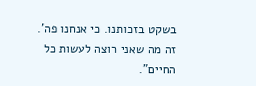בשקט בזכותנו. כי אנחנו פה'. זה מה שאני רוצה לעשות כל החיים".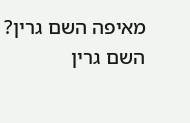מאיפה השם גרין?
השם גרין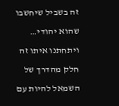זה בשביל שיחשבו שהוא יהודי… ויתחתנו איתו זה חלק מהדרך של השמאל להיות עם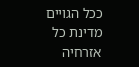ככל הגויים מדינת כל אזרחיה